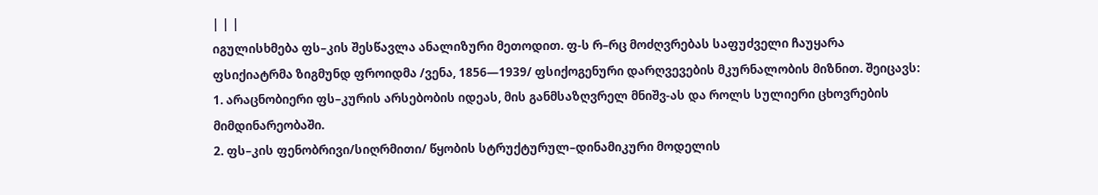| | |
იგულისხმება ფს–კის შესწავლა ანალიზური მეთოდით. ფ-ს რ–რც მოძღვრებას საფუძველი ჩაუყარა ფსიქიატრმა ზიგმუნდ ფროიდმა /ვენა, 1856—1939/ ფსიქოგენური დარღვევების მკურნალობის მიზნით. შეიცავს:
1. არაცნობიერი ფს–კურის არსებობის იდეას, მის განმსაზღვრელ მნიშვ-ას და როლს სულიერი ცხოვრების მიმდინარეობაში.
2. ფს–კის ფენობრივი/სიღრმითი/ წყობის სტრუქტურულ–დინამიკური მოდელის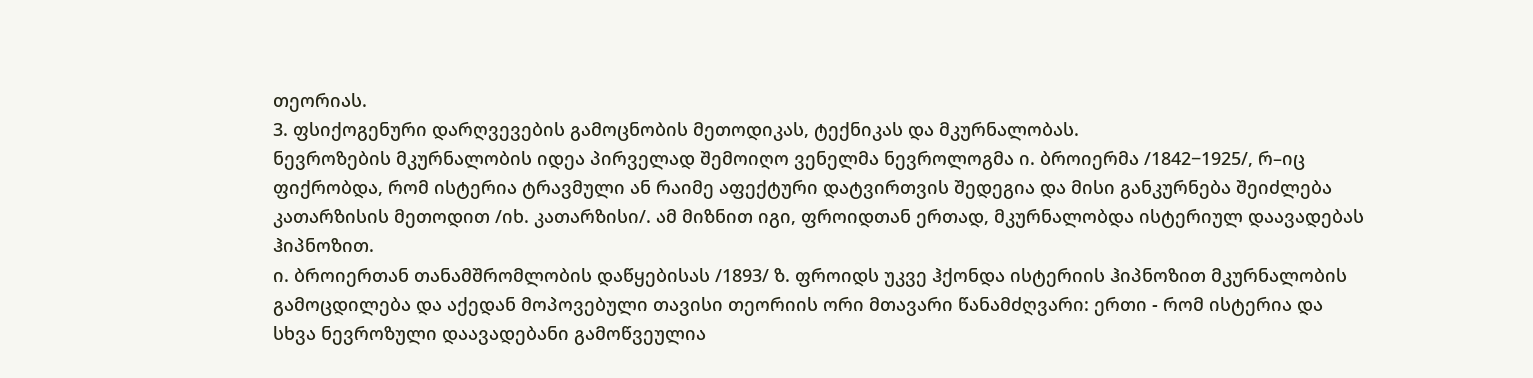თეორიას.
3. ფსიქოგენური დარღვევების გამოცნობის მეთოდიკას, ტექნიკას და მკურნალობას.
ნევროზების მკურნალობის იდეა პირველად შემოიღო ვენელმა ნევროლოგმა ი. ბროიერმა /1842−1925/, რ–იც ფიქრობდა, რომ ისტერია ტრავმული ან რაიმე აფექტური დატვირთვის შედეგია და მისი განკურნება შეიძლება კათარზისის მეთოდით /იხ. კათარზისი/. ამ მიზნით იგი, ფროიდთან ერთად, მკურნალობდა ისტერიულ დაავადებას ჰიპნოზით.
ი. ბროიერთან თანამშრომლობის დაწყებისას /1893/ ზ. ფროიდს უკვე ჰქონდა ისტერიის ჰიპნოზით მკურნალობის გამოცდილება და აქედან მოპოვებული თავისი თეორიის ორი მთავარი წანამძღვარი: ერთი - რომ ისტერია და სხვა ნევროზული დაავადებანი გამოწვეულია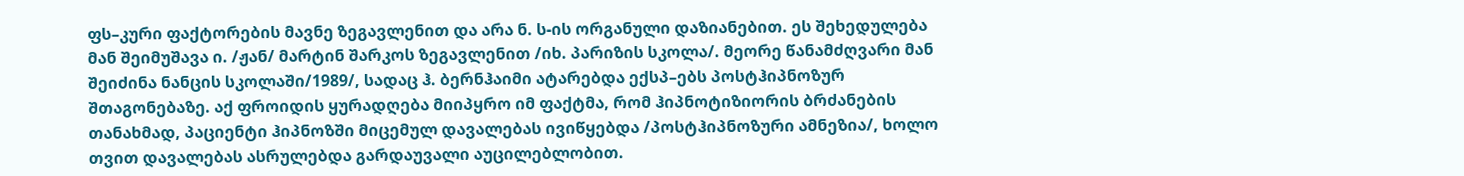ფს–კური ფაქტორების მავნე ზეგავლენით და არა ნ. ს-ის ორგანული დაზიანებით. ეს შეხედულება მან შეიმუშავა ი. /ჟან/ მარტინ შარკოს ზეგავლენით /იხ. პარიზის სკოლა/. მეორე წანამძღვარი მან შეიძინა ნანცის სკოლაში/1989/, სადაც ჰ. ბერნჰაიმი ატარებდა ექსპ–ებს პოსტჰიპნოზურ შთაგონებაზე. აქ ფროიდის ყურადღება მიიპყრო იმ ფაქტმა, რომ ჰიპნოტიზიორის ბრძანების თანახმად, პაციენტი ჰიპნოზში მიცემულ დავალებას ივიწყებდა /პოსტჰიპნოზური ამნეზია/, ხოლო თვით დავალებას ასრულებდა გარდაუვალი აუცილებლობით.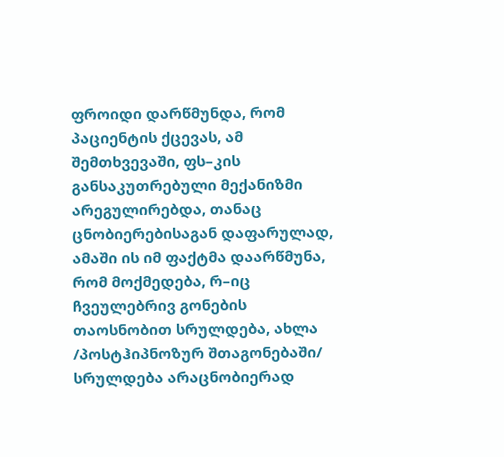ფროიდი დარწმუნდა, რომ პაციენტის ქცევას, ამ შემთხვევაში, ფს–კის განსაკუთრებული მექანიზმი არეგულირებდა, თანაც ცნობიერებისაგან დაფარულად, ამაში ის იმ ფაქტმა დაარწმუნა, რომ მოქმედება, რ–იც ჩვეულებრივ გონების თაოსნობით სრულდება, ახლა /პოსტჰიპნოზურ შთაგონებაში/ სრულდება არაცნობიერად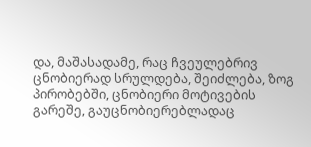და, მაშასადამე, რაც ჩვეულებრივ ცნობიერად სრულდება, შეიძლება, ზოგ პირობებში, ცნობიერი მოტივების გარეშე, გაუცნობიერებლადაც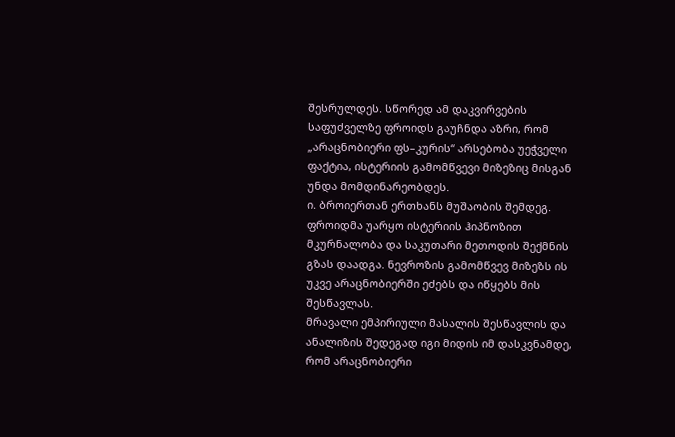შესრულდეს. სწორედ ამ დაკვირვების საფუძველზე ფროიდს გაუჩნდა აზრი, რომ „არაცნობიერი ფს–კურის“ არსებობა უეჭველი ფაქტია, ისტერიის გამომწვევი მიზეზიც მისგან უნდა მომდინარეობდეს.
ი. ბროიერთან ერთხანს მუშაობის შემდეგ. ფროიდმა უარყო ისტერიის ჰიპნოზით მკურნალობა და საკუთარი მეთოდის შექმნის გზას დაადგა. ნევროზის გამომწვევ მიზეზს ის უკვე არაცნობიერში ეძებს და იწყებს მის შესწავლას.
მრავალი ემპირიული მასალის შესწავლის და ანალიზის შედეგად იგი მიდის იმ დასკვნამდე, რომ არაცნობიერი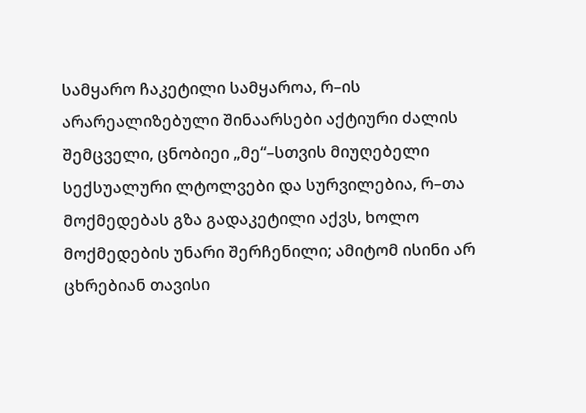სამყარო ჩაკეტილი სამყაროა, რ–ის არარეალიზებული შინაარსები აქტიური ძალის შემცველი, ცნობიეი „მე“–სთვის მიუღებელი სექსუალური ლტოლვები და სურვილებია, რ–თა მოქმედებას გზა გადაკეტილი აქვს, ხოლო მოქმედების უნარი შერჩენილი; ამიტომ ისინი არ ცხრებიან თავისი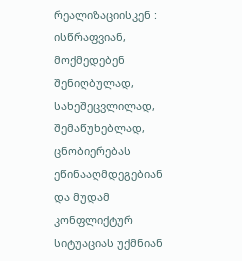რეალიზაციისკენ : ისწრაფვიან, მოქმედებენ შენიღბულად, სახეშეცვლილად, შემაწუხებლად, ცნობიერებას ეწინააღმდეგებიან და მუდამ კონფლიქტურ სიტუაციას უქმნიან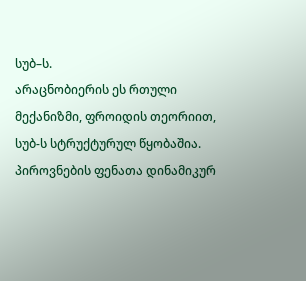სუბ–ს.
არაცნობიერის ეს რთული მექანიზმი, ფროიდის თეორიით, სუბ-ს სტრუქტურულ წყობაშია. პიროვნების ფენათა დინამიკურ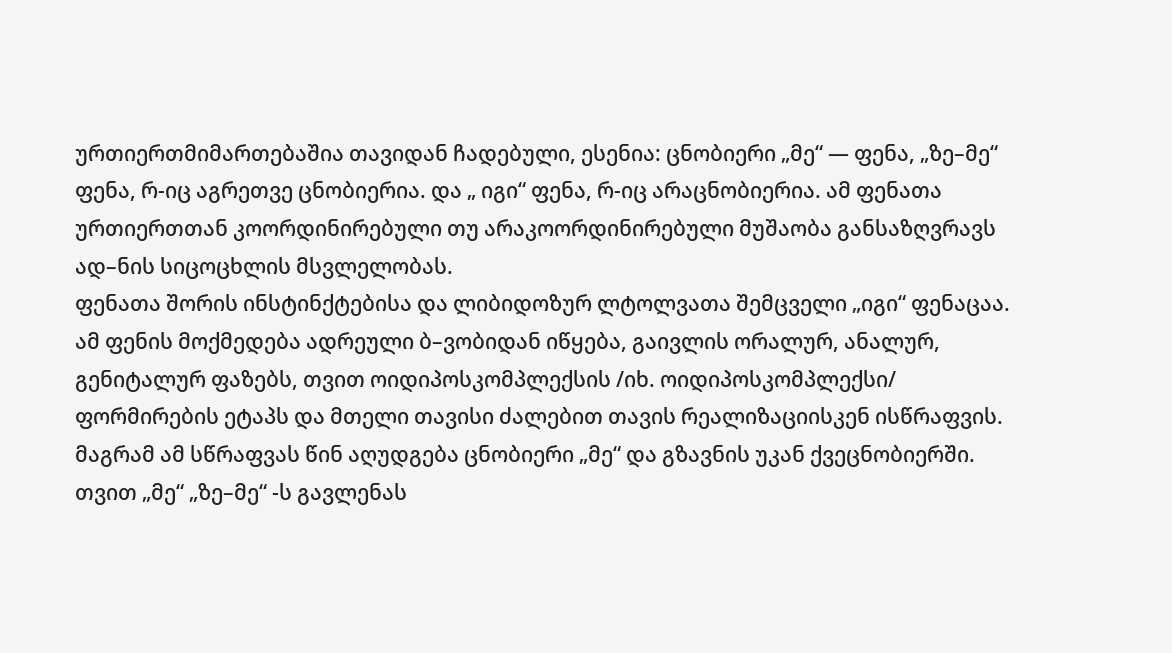ურთიერთმიმართებაშია თავიდან ჩადებული, ესენია: ცნობიერი „მე“ — ფენა, „ზე–მე“ ფენა, რ-იც აგრეთვე ცნობიერია. და „ იგი“ ფენა, რ-იც არაცნობიერია. ამ ფენათა ურთიერთთან კოორდინირებული თუ არაკოორდინირებული მუშაობა განსაზღვრავს ად–ნის სიცოცხლის მსვლელობას.
ფენათა შორის ინსტინქტებისა და ლიბიდოზურ ლტოლვათა შემცველი „იგი“ ფენაცაა. ამ ფენის მოქმედება ადრეული ბ–ვობიდან იწყება, გაივლის ორალურ, ანალურ, გენიტალურ ფაზებს, თვით ოიდიპოსკომპლექსის /იხ. ოიდიპოსკომპლექსი/ ფორმირების ეტაპს და მთელი თავისი ძალებით თავის რეალიზაციისკენ ისწრაფვის. მაგრამ ამ სწრაფვას წინ აღუდგება ცნობიერი „მე“ და გზავნის უკან ქვეცნობიერში. თვით „მე“ „ზე–მე“ -ს გავლენას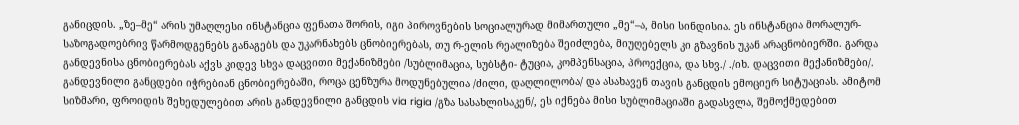განიცდის. „ზე–მე“ არის უმაღლესი ინსტანცია ფენათა შორის, იგი პიროვნების სოციალურად მიმართული „მე“–ა, მისი სინდისია. ეს ინსტანცია მორალურ-საზოგადოებრივ წარმოდგენებს განაგებს და უკარნახებს ცნობიერებას, თუ რ-ელის რეალიზება შეიძლება, მიუღებელს კი გზავნის უკან არაცნობიერში. გარდა განდევნისა ცნობიერებას აქვს კიდევ სხვა დაცვითი მექანიზმები /სუბლიმაცია, სუბსტი- ტუცია, კომპენსაცია, პროექცია, და სხვ./ ./იხ. დაცვითი მექანიზმები/. განდევნილი განცდები იჭრებიან ცნობიერებაში, როცა ცენზურა მოდუნებულია /ძილი, დაღლილობა/ და ასახავენ თავის განცდის ემოციერ სიტუაციას. ამიტომ სიზმარი, ფროიდის შეხედულებით არის განდევნილი განცდის via rigia /გზა სასახლისაკენ/, ეს იქნება მისი სუბლიმაციაში გადასვლა, შემოქმედებით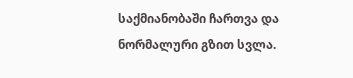საქმიანობაში ჩართვა და ნორმალური გზით სვლა.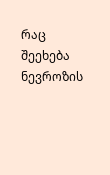რაც შეეხება ნევროზის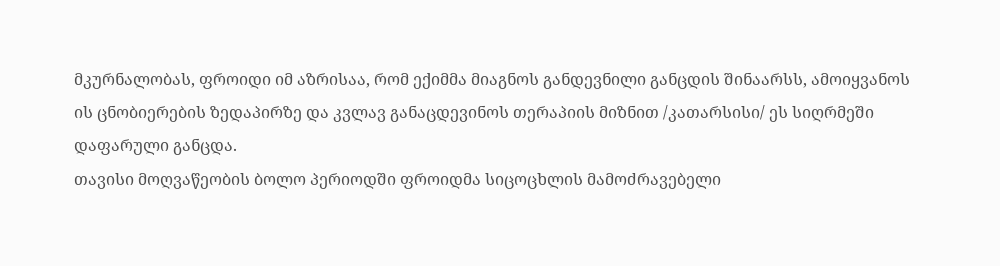მკურნალობას, ფროიდი იმ აზრისაა, რომ ექიმმა მიაგნოს განდევნილი განცდის შინაარსს, ამოიყვანოს ის ცნობიერების ზედაპირზე და კვლავ განაცდევინოს თერაპიის მიზნით /კათარსისი/ ეს სიღრმეში დაფარული განცდა.
თავისი მოღვაწეობის ბოლო პერიოდში ფროიდმა სიცოცხლის მამოძრავებელი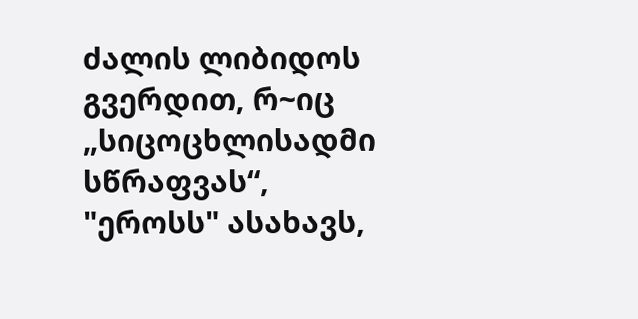ძალის ლიბიდოს გვერდით, რ~იც „სიცოცხლისადმი სწრაფვას“, "ეროსს" ასახავს,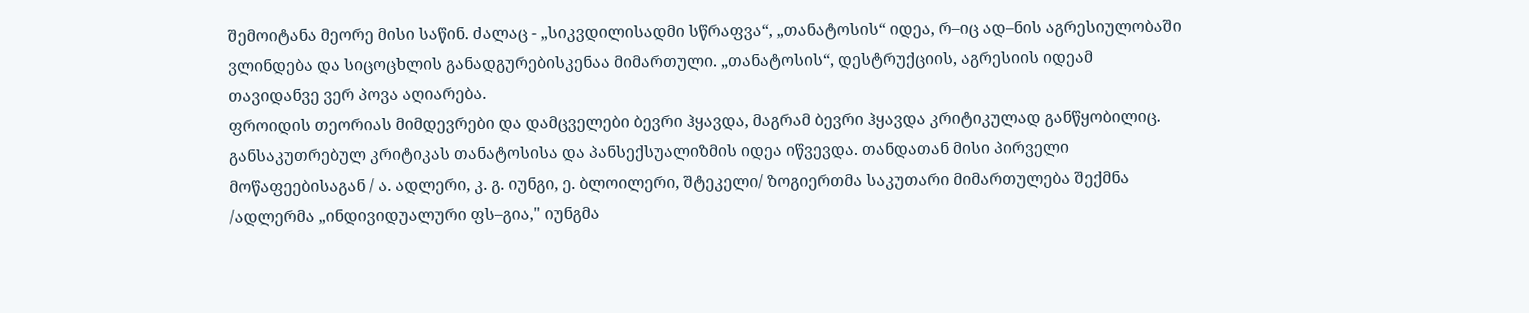შემოიტანა მეორე მისი საწინ. ძალაც - „სიკვდილისადმი სწრაფვა“, „თანატოსის“ იდეა, რ–იც ად–ნის აგრესიულობაში ვლინდება და სიცოცხლის განადგურებისკენაა მიმართული. „თანატოსის“, დესტრუქციის, აგრესიის იდეამ თავიდანვე ვერ პოვა აღიარება.
ფროიდის თეორიას მიმდევრები და დამცველები ბევრი ჰყავდა, მაგრამ ბევრი ჰყავდა კრიტიკულად განწყობილიც. განსაკუთრებულ კრიტიკას თანატოსისა და პანსექსუალიზმის იდეა იწვევდა. თანდათან მისი პირველი მოწაფეებისაგან / ა. ადლერი, კ. გ. იუნგი, ე. ბლოილერი, შტეკელი/ ზოგიერთმა საკუთარი მიმართულება შექმნა /ადლერმა „ინდივიდუალური ფს–გია," იუნგმა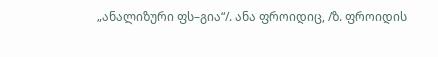„ანალიზური ფს–გია“/. ანა ფროიდიც, /ზ. ფროიდის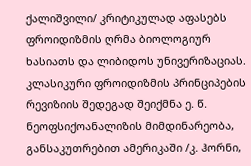ქალიშვილი/ კრიტიკულად აფასებს ფროიდიზმის ღრმა ბიოლოგიურ ხასიათს და ლიბიდოს უნივერიზაციას. კლასიკური ფროიდიზმის პრინციპების რევიზიის შედეგად შეიქმნა ე. წ. ნეოფსიქოანალიზის მიმდინარეობა, განსაკუთრებით ამერიკაში /კ. ჰორნი,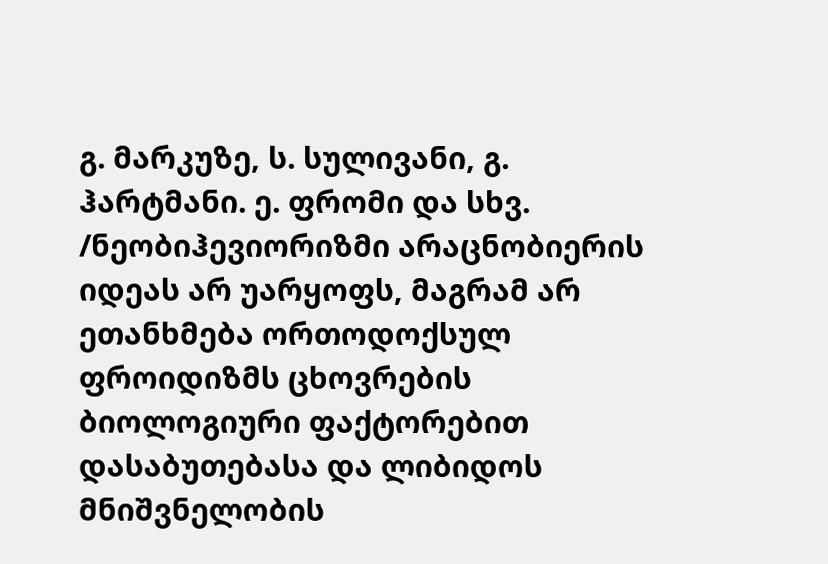გ. მარკუზე, ს. სულივანი, გ. ჰარტმანი. ე. ფრომი და სხვ. /ნეობიჰევიორიზმი არაცნობიერის იდეას არ უარყოფს, მაგრამ არ ეთანხმება ორთოდოქსულ ფროიდიზმს ცხოვრების ბიოლოგიური ფაქტორებით დასაბუთებასა და ლიბიდოს მნიშვნელობის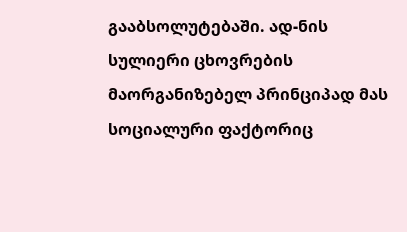გააბსოლუტებაში. ად-ნის სულიერი ცხოვრების მაორგანიზებელ პრინციპად მას სოციალური ფაქტორიც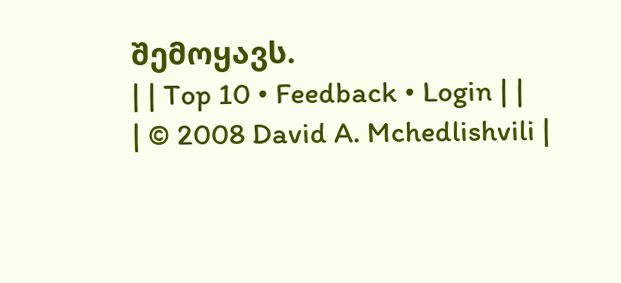შემოყავს.
| | Top 10 • Feedback • Login | |
| © 2008 David A. Mchedlishvili |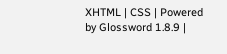XHTML | CSS | Powered by Glossword 1.8.9 |